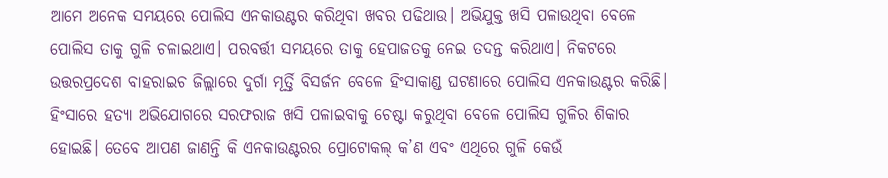ଆମେ ଅନେକ ସମୟରେ ପୋଲିସ ଏନକାଉଣ୍ଟର କରିଥିବା ଖବର ପଢିଥାଉ। ଅଭିଯୁକ୍ତ ଖସି ପଳାଉଥିବା ବେଳେ ପୋଲିସ ତାକୁ ଗୁଳି ଚଳାଇଥାଏ। ପରବର୍ତ୍ତୀ ସମୟରେ ତାକୁ ହେପାଜତକୁ ନେଇ ତଦନ୍ତ କରିଥାଏ। ନିକଟରେ ଉତ୍ତରପ୍ରଦେଶ ବାହରାଇଚ ଜିଲ୍ଲାରେ ଦୁର୍ଗା ମୂର୍ତ୍ତି ବିସର୍ଜନ ବେଳେ ହିଂସାକାଣ୍ଡ ଘଟଣାରେ ପୋଲିସ ଏନକାଉଣ୍ଟର କରିଛି। ହିଂସାରେ ହତ୍ୟା ଅଭିଯୋଗରେ ସରଫରାଜ ଖସି ପଳାଇବାକୁ ଚେଷ୍ଟା କରୁଥିବା ବେଳେ ପୋଲିସ ଗୁଳିର ଶିକାର ହୋଇଛି। ତେବେ ଆପଣ ଜାଣନ୍ତି କି ଏନକାଉଣ୍ଟରର ପ୍ରୋଟୋକଲ୍ କ’ଣ ଏବଂ ଏଥିରେ ଗୁଳି କେଉଁ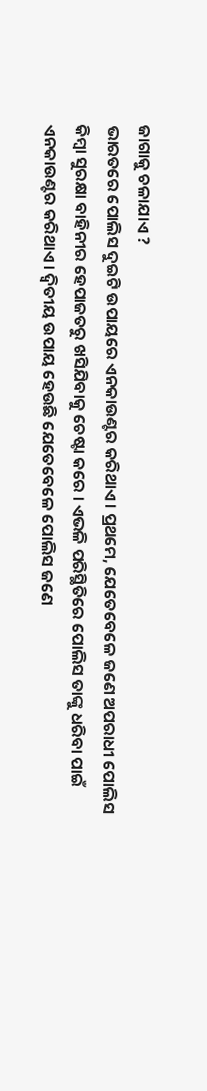ଜାଗାକୁ ଚଳାଯାଏ ?
ଭାରତରେ ପୋଲିସ ଦୁଇଟି ଉପାୟରେ ଏନକାଉଣ୍ଟର କରିଥାଏ। ପ୍ରଥମେ, ଯେତେବେଳେ ଜଣେ ଅପରାଧୀ ପୋଲିସ କିମ୍ବା ସୁରକ୍ଷା ବାହିନୀର ହେପାଜତରୁ ଖସିଯିବାକୁ ଚେଷ୍ଟା କରେ । ଏଭଳି ପରିସ୍ଥିତିରେ ପୋଲିସ ତାଙ୍କୁ ଧରିବା ପାଇଁ ଏନକାଉଣ୍ଟର କରିଥାଏ। ଦ୍ୱିତୀୟ ଉପାୟ ହେଉଛି ଯେତେବେଳେ ପୋଲିସ ଜଣେ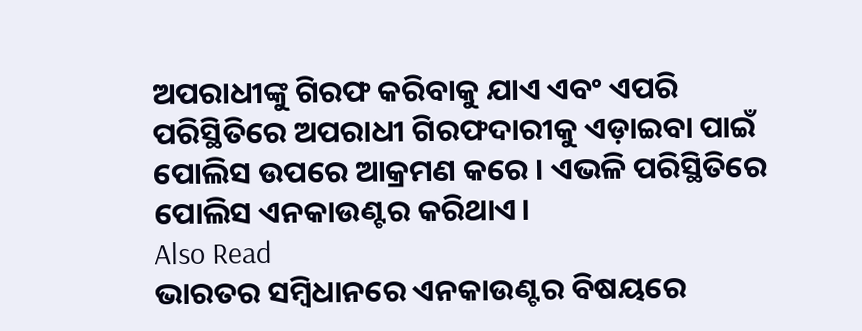ଅପରାଧୀଙ୍କୁ ଗିରଫ କରିବାକୁ ଯାଏ ଏବଂ ଏପରି ପରିସ୍ଥିତିରେ ଅପରାଧୀ ଗିରଫଦାରୀକୁ ଏଡ଼ାଇବା ପାଇଁ ପୋଲିସ ଉପରେ ଆକ୍ରମଣ କରେ । ଏଭଳି ପରିସ୍ଥିତିରେ ପୋଲିସ ଏନକାଉଣ୍ଟର କରିଥାଏ।
Also Read
ଭାରତର ସମ୍ବିଧାନରେ ଏନକାଉଣ୍ଟର ବିଷୟରେ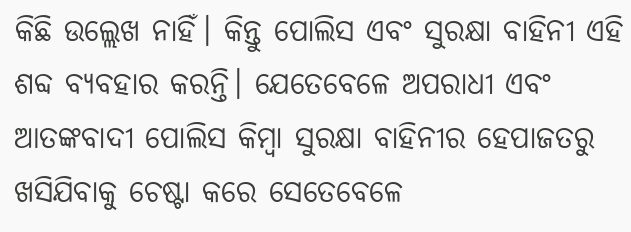କିଛି ଉଲ୍ଲେଖ ନାହିଁ। କିନ୍ତୁ ପୋଲିସ ଏବଂ ସୁରକ୍ଷା ବାହିନୀ ଏହି ଶବ୍ଦ ବ୍ୟବହାର କରନ୍ତି। ଯେତେବେଳେ ଅପରାଧୀ ଏବଂ ଆତଙ୍କବାଦୀ ପୋଲିସ କିମ୍ବା ସୁରକ୍ଷା ବାହିନୀର ହେପାଜତରୁ ଖସିଯିବାକୁ ଚେଷ୍ଟା କରେ ସେତେବେଳେ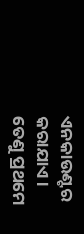ଏନକାଉଣ୍ଟର କରାଯାଏ। ତେଣୁ ପ୍ରଥମେ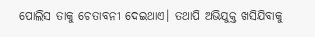ପୋଲିସ ତାକୁ ଚେତାବନୀ ଦେଇଥାଏ। ତଥାପି ଅଭିଯୁକ୍ତ ଖସିଯିବାକୁ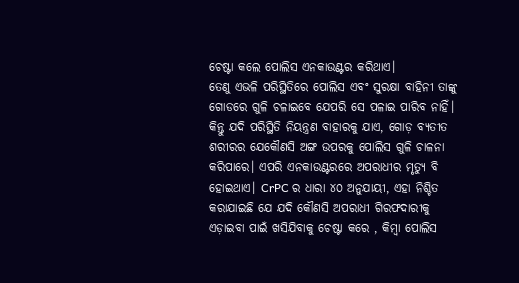ଚେଷ୍ଟା କଲେ ପୋଲିସ ଏନକାଉଣ୍ଟର କରିଥାଏ।
ତେଣୁ ଏଭଳି ପରିସ୍ଥିତିରେ ପୋଲିସ ଏବଂ ସୁରକ୍ଷା ବାହିନୀ ତାଙ୍କୁ ଗୋଡରେ ଗୁଳି ଚଳାଇବେ ଯେପରି ସେ ପଳାଇ ପାରିବ ନାହିଁ। କିନ୍ତୁ ଯଦି ପରିସ୍ଥିତି ନିୟନ୍ତ୍ରଣ ବାହାରକୁ ଯାଏ, ଗୋଡ଼ ବ୍ୟତୀତ ଶରୀରର ଯେକୌଣସି ଅଙ୍ଗ ଉପରକୁ ପୋଲିସ ଗୁଳି ଚାଳନା କରିପାରେ। ଏପରି ଏନକାଉଣ୍ଟରରେ ଅପରାଧୀର ମୃତ୍ୟୁ ବି ହୋଇଥାଏ। CrPC ର ଧାରା ୪୦ ଅନୁଯାୟୀ, ଏହା ନିଶ୍ଚିତ କରାଯାଇଛି ଯେ ଯଦି କୌଣସି ଅପରାଧୀ ଗିରଫଦାରୀକୁ ଏଡ଼ାଇବା ପାଇଁ ଖସିଯିବାକୁ ଚେଷ୍ଟା କରେ , କିମ୍ବା ପୋଲିସ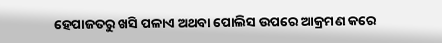ହେପାଜତରୁ ଖସି ପଳାଏ ଅଥବା ପୋଲିସ ଉପରେ ଆକ୍ରମଣ କରେ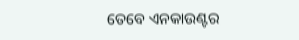ତେବେ ଏନକାଉଣ୍ଟର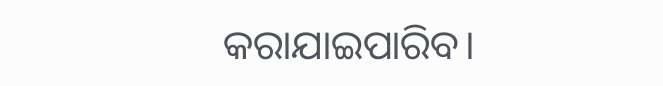କରାଯାଇପାରିବ।